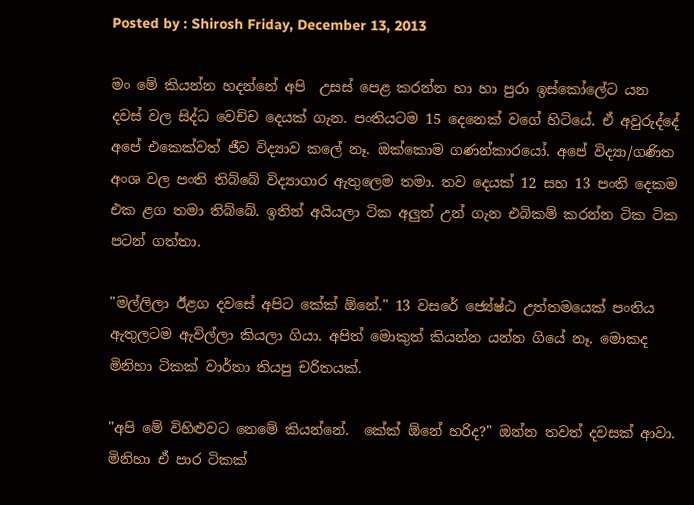Posted by : Shirosh Friday, December 13, 2013

මං මේ කියන්න හදන්නේ අ‍පි  උසස් පෙළ කරන්න හා හා පුරා ඉස්කෝලේට යන දවස් වල සිද්ධ වෙච්ච දෙයක් ගැන. පංතියටම 15 දෙනෙක් වගේ හිටියේ. ඒ අවුරුද්දේ අපේ එකෙක්වත් ජීව විද්‍යාව කලේ නෑ. ඔක්කොම ගණන්කාරයෝ. අපේ විද්‍යා/ගණිත අංශ වල පංති තිබ්බේ විද්‍යාගාර ඇතුලෙම තමා. තව දෙයක් 12 සහ 13 පංති දෙකම එක ළග තමා තිබ්බේ. ඉතින් අයියලා ටික අලුත් උන් ගැන එබිකම් කරන්න ටික ටික පටන් ගත්තා.

"මල්ලිලා ඊළග දවසේ අපිට කේක් ඕනේ." 13 වසරේ ‍ජ්‍යේෂ්ඨ උත්තමයෙක් පංතිය ඇතුලටම ඇවිල්ලා කියලා ‍ගියා. අපිත් මොකුත් කියන්න යන්න ගියේ නෑ. මොකද මිනිහා ටිකක් වාර්තා තියපු චරිතයක්.

"අපි මේ විහිළුවට නෙමේ කියන්නේ.  කේක් ඕනේ හරිද?" ඔන්න තවත් දවසක් ආවා. මිනිහා ඒ පාර ටිකක්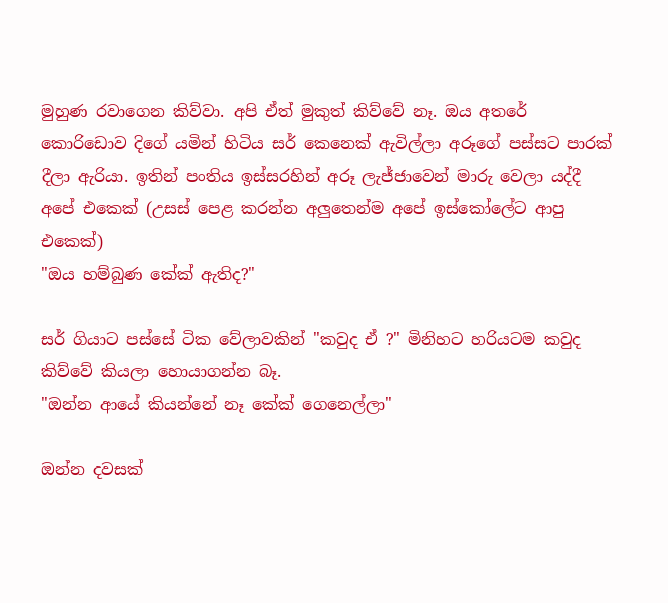මුහුණ රවාගෙන කිව්වා. අපි ඒත් මුකුත් කිව්වේ නෑ. ඔය අතරේ කොරිඩොව දිගේ යමින් හිටිය සර් කෙනෙක් ඇවිල්ලා අරූගේ පස්සට පාරක් දීලා ඇරියා. ඉතින් පංතිය ඉස්සරහින් අරූ ලැජ්ජාවෙන් මාරු වෙලා යද්දී අපේ එකෙක් (උසස් පෙළ කරන්න අලුතෙන්ම අපේ ඉස්කෝලේට ආපු එකෙක්)
"ඔය හම්බුණ කේක් ඇතිද?"

සර් ගියාට පස්සේ ටික වේලාවකින් "කවුද ඒ ?" මිනිහට හරියටම කවුද කිව්වේ කියලා හොයාගන්න බෑ.
"ඔන්න ආයේ කියන්නේ නෑ කේක් ගෙනෙල්ලා"

ඔන්න දවසක්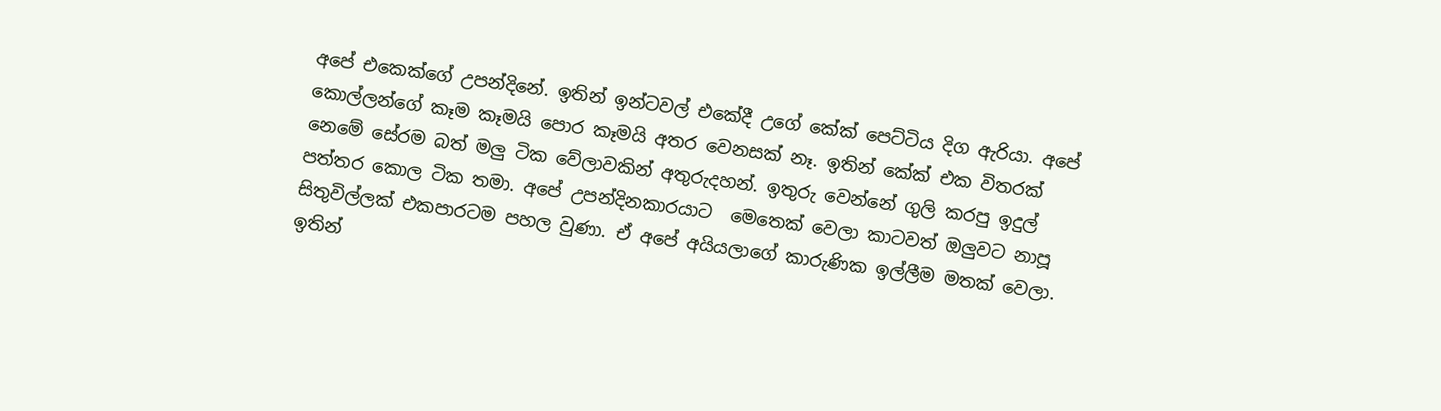අපේ එකෙක්ගේ උපන්දිනේ. ඉතින් ඉන්ටවල් එකේදී උගේ කේක් පෙට්ටිය දිග ඇරියා. අපේ කොල්ලන්ගේ කෑම කෑමයි පොර කෑමයි අතර වෙනසක් නෑ. ඉතින් කේක් එක විතරක් නෙමේ සේරම බත් මලු ටික වේලාවකින් අතුරුදහන්. ඉතුරු වෙන්නේ ගුලි කරපු ඉදුල් පත්තර කොල ටික තමා. අපේ උපන්දිනකාරයාට  මෙතෙක් වෙලා කාටවත් ඔලුවට නාපූ සිතුවිල්ලක් එකපාරටම පහල වුණා. ඒ අපේ අයියලාගේ කාරුණික ඉල්ලීම මතක් වෙලා. ඉතින්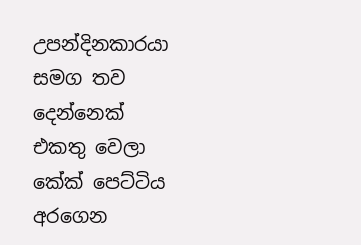උපන්දිනකාරයා සමග තව දෙන්නෙක් එකතු වෙලා කේක් පෙට්ටිය අරගෙන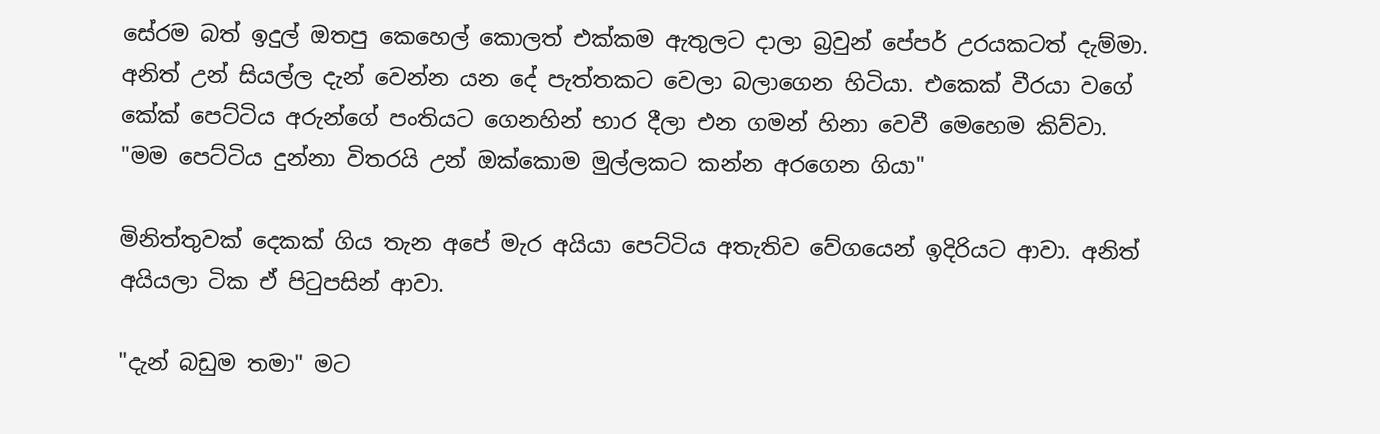සේරම බත් ඉදුල් ඔතපු කෙහෙල් කොලත් එක්කම ඇතුලට දාලා බ්‍රවුන් පේපර් උරයකටත් දැම්මා. අනිත් උන් සියල්ල දැන් වෙන්න යන දේ පැත්තකට වෙලා බලාගෙන හිටියා. එකෙක් වීරයා වගේ කේක් පෙට්ටිය අරුන්ගේ පංතියට ගෙනහින් භාර දීලා එන ගමන් හිනා වෙවී මෙහෙම කිව්වා.
"මම පෙට්ටිය දුන්නා විතරයි උන් ඔක්කොම මුල්ලකට කන්න අරගෙන ගියා"

මිනිත්තුවක් දෙකක් ගිය තැන අපේ මැර අයියා පෙට්ටිය අතැතිව වේගයෙන් ඉදිරියට ආවා. අනිත් අයියලා ටික ඒ පිටුපසින් ආවා.

"දැන් බඩුම තමා" මට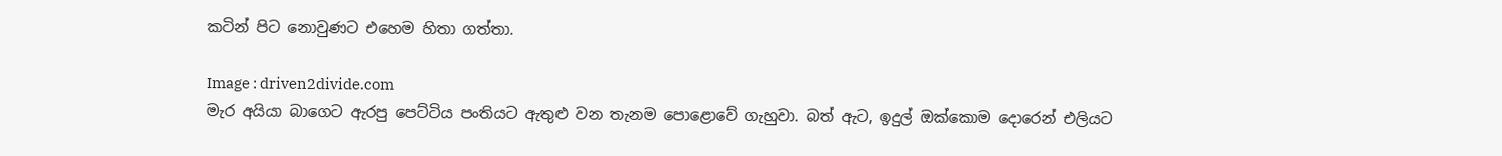කටින් පිට නොවුණට එහෙම හිතා ගත්තා.

Image : driven2divide.com
මැර අයියා බාගෙට ඇරපු පෙට්ටිය පංතියට ඇතුළු වන තැනම පොළොවේ ගැහුවා. බත් ඇට, ඉදුල් ඔක්කොම දොරෙන් එලියට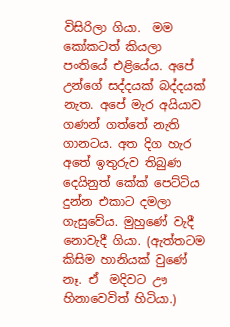විසිරිලා ගියා.  මම කෝකටත් කියලා පංතියේ එළියේය. අපේ උන්ගේ සද්දයක් බද්දයක් නැත. අපේ මැර අයියාව ගණන් ගත්තේ නැති ගානටය. අත දිග හැර අතේ ඉතුරුව තිබුණ දෙයිනුත් කේක් පෙට්ටිය දුන්න එකාට දමලා ගැසුවේය. මුහුණේ වැදී නොවැදී ගියා. (ඇත්තටම කිසිම හානියක් වුණේ නෑ. ඒ  මදිවට ඌ හිනාවෙවිත් හිටියා.)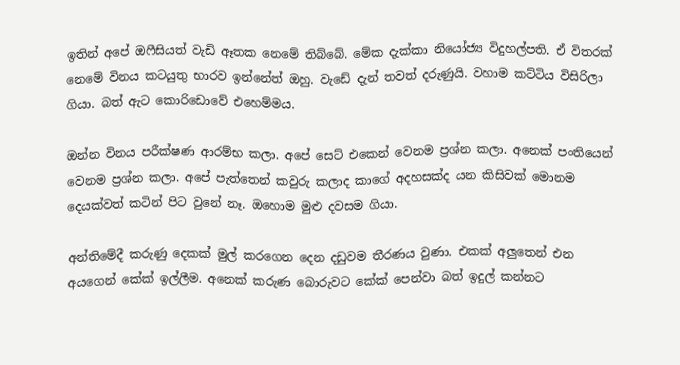ඉතින් අපේ ඔෆීසියත් වැඩි ඈතක නෙමේ තිබ්බේ. මේක දැක්කා නියෝජ්‍ය විදුහල්පති. ඒ විතරක් නෙමේ විනය කටයුතු භාරව ඉන්නේත් ඔහු. වැඩේ දැන් තවත් දරුණුයි. වහාම කට්ටිය විසිරිලා ගියා. බත් ඇට කොරිඩො‍වේ එහෙම්මය.

ඔන්න විනය පරීක්ෂණ ආරම්භ කලා. අපේ සෙට් එකෙන් වෙනම ප්‍රශ්න කලා. අනෙක් පංතියෙන් වෙනම ප්‍රශ්න කලා. අපේ පැත්තෙන් කවුරු කලාද කාගේ අදහසක්ද යන කිසිවක් මොනම දෙයක්වත් කටින් පිට වුනේ නෑ. ඔහොම මුළු දවසම ගියා.

අන්තිමේදී කරුණු දෙකක් මුල් කරගෙන දෙන දඩුවම තීරණය වුණා. එකක් අලුතෙන් එන අයගෙන් කේක් ඉල්ලීම. අනෙක් කරුණ බොරුවට කේක් පෙන්වා බත් ඉදුල් කන්නට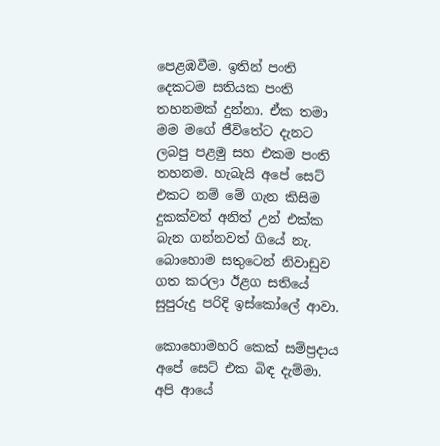පෙළඹවීම. ඉතින් පංති දෙකටම සතියක පංති තහනමක් දුන්නා. ඒක තමා මම මගේ ජීවිතේට දැනට  ලබපු පළමු සහ එකම පංති තහනම. හැබැයි අපේ සෙට් එ‍කට නම් මේ ගැන කිසිම දුකක්වත් අනිත් උන් එක්ක බැන ගන්නවත් ගියේ නැ. බොහොම සතුටෙන් නිවාඩුව ගත කරලා ඊළග සතියේ සුපුරුදු පරිදි ඉස්කෝලේ ආවා.

කොහොමහරි කෙක් සම්ප්‍රදාය අපේ සෙට් එක බිඳ දැම්මා. අපි ආයේ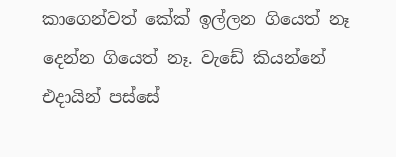කාගෙන්වත් කේක් ඉල්ලන ගියෙත් නෑ දෙන්න ගියෙත් නෑ. වැඩේ කියන්නේ එදායින් පස්සේ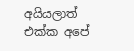අයියලාත් එක්ක අපේ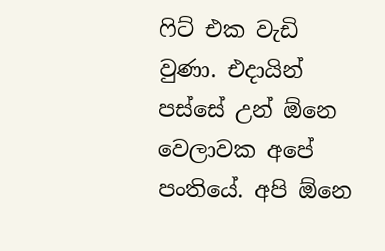ෆිට් එක වැඩි වුණා. එදායින් පස්සේ උන් ඕනෙ වෙලාවක අපේ පංතියේ. අපි ඕනෙ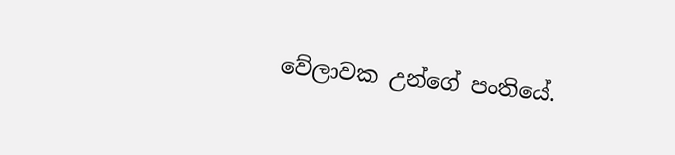වේලාවක උන්ගේ පංතියේ.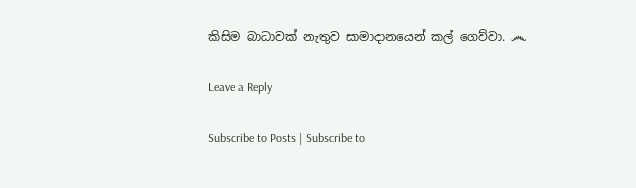කිසිම බාධාවක් නැතුව සාමාදානයෙන් කල් ගෙව්වා. ෴

Leave a Reply

Subscribe to Posts | Subscribe to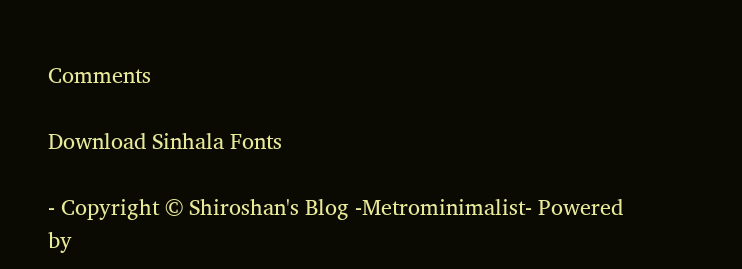Comments

Download Sinhala Fonts

- Copyright © Shiroshan's Blog -Metrominimalist- Powered by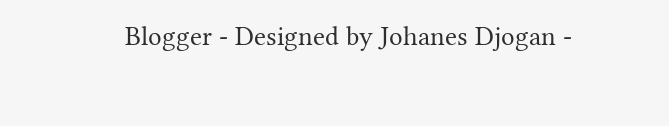Blogger - Designed by Johanes Djogan -